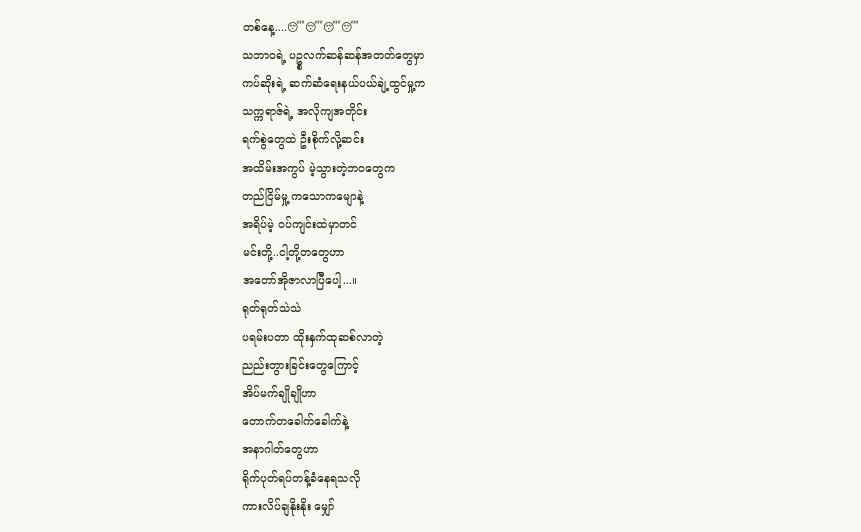တစ်နေ့....😴😴😴😴
သဘာဝရဲ့ ပဥ္စလက်ဆန်ဆန်အတတ်တွေမှာ
ကပ်ဆိုးရဲ့ ဆက်ဆံရေးနယ်ပယ်ချဲ့ထွင်မှု့က
သက္ကရာဇ်ရဲ့ အလိုကျအတိုင်း
ရက်စွဲတွေထဲ ဦးစိုက်လို့ဆင်း
အထိမ်းအကွပ် မဲ့သွားတဲ့ဘဝတွေက
တည်ငြိမ်မှု့ ကသောကမျောနဲ့
အရိပ်မဲ့ ဝပ်ကျင်းထဲမှာတင်
မင်းတို့..ငါ့တို့တတွေဟာ
အတော်အိုဇာလာပြီပေါ့...။
ရုတ်ရုတ်သဲသဲ
ပရမ်းပတာ ထိုးနှက်ထုဆစ်လာတဲ့
ညည်းတွားခြင်းတွေကြောင့်
အိပ်မက်ချိုချိုဟာ
တောက်တခေါက်ခေါက်နဲ့
အနာဂါတ်တွေဟာ
ရိုက်ပုတ်ရပ်တန့်ခံနေရသလို
ကားလိပ်ချနိုးနိုး မျှော်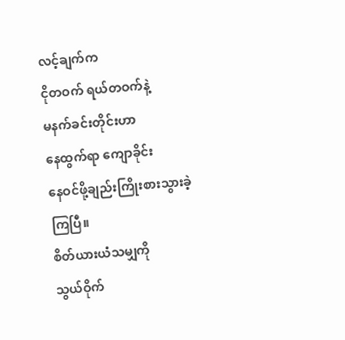လင့်ချက်က
ငိုတဝက် ရယ်တဝက်နဲ့
မနက်ခင်းတိုင်းဟာ
နေထွက်ရာ ကျောခိုင်း
နေဝင်ဖို့ချည်းကြိုးစားသွားခဲ့ကြပြီ။
စိတ်ယားယံသမျှကို
သွယ်ဝိုက်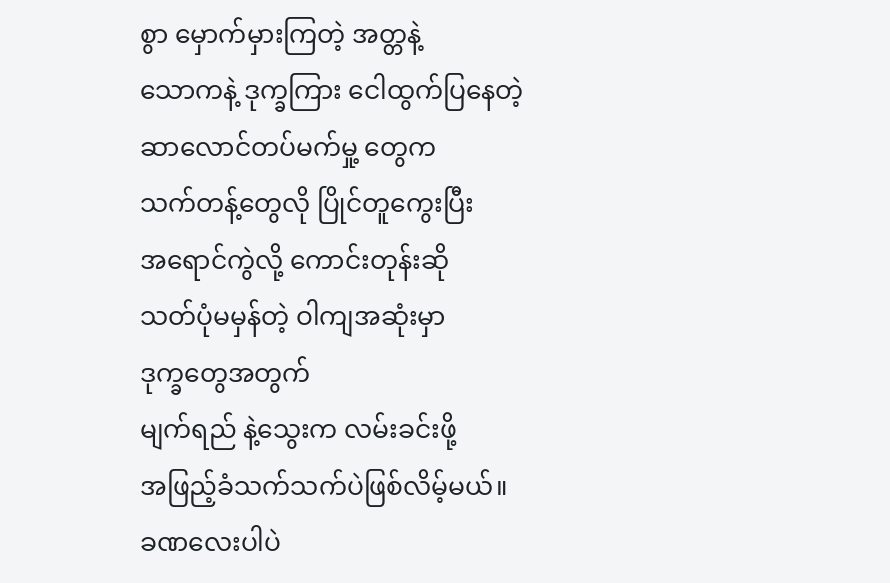စွာ မှောက်မှားကြတဲ့ အတ္တနဲ့
သောကနဲ့ ဒုက္ခကြား ငေါထွက်ပြနေတဲ့
ဆာလောင်တပ်မက်မှု့ တွေက
သက်တန့်တွေလို ပြိုင်တူကွေးပြီး
အရောင်ကွဲလို့ ကောင်းတုန်းဆို
သတ်ပုံမမှန်တဲ့ ဝါကျအဆုံးမှာ
ဒုက္ခတွေအတွက်
မျက်ရည် နဲ့သွေးက လမ်းခင်းဖို့
အဖြည့်ခံသက်သက်ပဲဖြစ်လိမ့်မယ်။
ခဏလေးပါပဲ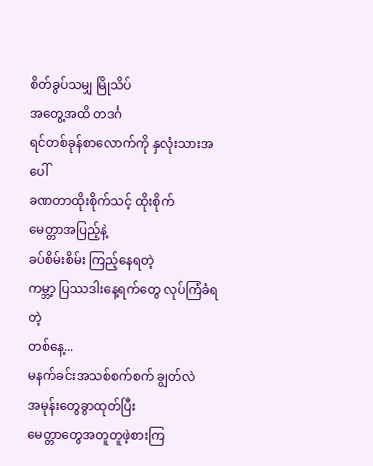စိတ်ခွပ်သမျှ မြိုသိပ်
အတွေ့အထိ တဒင်္ဂ
ရင်တစ်ခုန်စာလောက်ကို နှလုံးသားအပေါ်
ခဏတာထိုးစိုက်သင့် ထိုးစိုက်
မေတ္တာအပြည့်နဲ့
ခပ်စိမ်းစိမ်း ကြည့်နေရတဲ့
ကမ္ဘာ့ ပြဿဒါးနေ့ရက်တွေ လုပ်ကြံခံရတဲ့
တစ်နေ့...
မနက်ခင်းအသစ်စက်စက် ချွတ်လဲ
အမုန်းတွေခွာထုတ်ပြီး
မေတ္တာတွေအတူတူဖဲ့စားကြ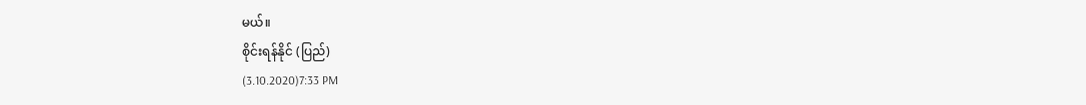မယ်။
စိုင်းရန်နိုင် (ပြည်)
(3.10.2020)7:33 PM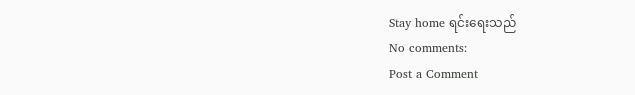Stay home ရင်းရေးသည်
No comments:
Post a Comment